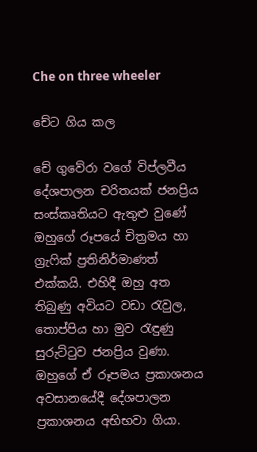Che on three wheeler

චේට ගිය කල

චේ ගුවේරා වගේ විප්ලවීය දේශපාලන චරිතයක් ජනප්‍රිය සංස්කෘතියට ඇතුළු වුණේ ඔහුගේ රූපයේ චිත්‍රමය හා ග්‍රැෆික් ප්‍රතිනිර්මාණත් එක්කයි. එහිදී ඔහු අත තිබුණු අවියට වඩා රැවුල, තොප්පිය හා මුව රැඳුණු සුරුට්ටුව ජනප්‍රිය වුණා. ඔහුගේ ඒ රූපමය ප්‍රකාශනය අවසානයේදී දේශපාලන ප්‍රකාශනය අභිභවා ගියා.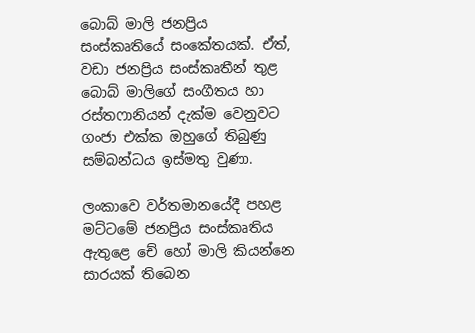බොබ් මාලි ජනප්‍රිය සංස්කෘතියේ සංකේතයක්. ඒත්, වඩා ජනප්‍රිය සංස්කෘතීන් තුළ බොබ් මාලිගේ සංගීතය හා රස්තෆානියන් දැක්ම වෙනුවට ගංජා එක්ක ඔහුගේ තිබුණු සම්බන්ධය ඉස්මතු වුණා.

ලංකාවෙ වර්තමානයේදී පහළ මට්ටමේ ජනප්‍රිය සංස්කෘතිය ඇතුළෙ චේ හෝ මාලි කියන්නෙ සාරයක් තිබෙන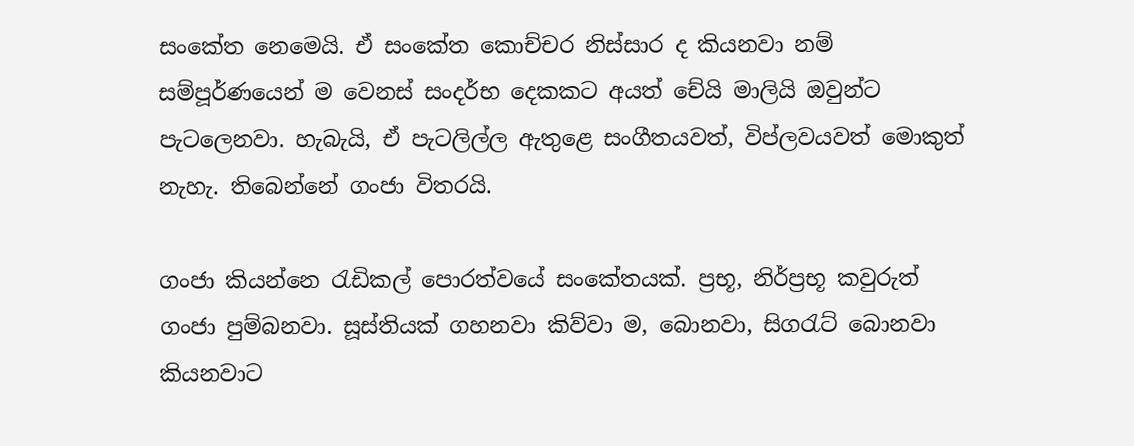සංකේත නෙමෙයි. ඒ සංකේත කොච්චර නිස්සාර ද කියනවා නම් සම්පූර්ණයෙන් ම වෙනස් සංදර්භ දෙකකට අයත් චේයි මාලියි ඔවුන්ට පැටලෙනවා. හැබැයි, ඒ පැටලිල්ල ඇතුළෙ සංගීතයවත්, විප්ලවයවත් මොකුත් නැහැ. තිබෙන්නේ ගංජා විතරයි.

ගංජා කියන්නෙ රැඩිකල් පොරත්වයේ සංකේතයක්. ප්‍රභූ, නිර්ප්‍රභූ කවුරුත් ගංජා පුම්බනවා. සූස්තියක් ගහනවා කිව්වා ම, බොනවා, සිගරැට් බොනවා කියනවාට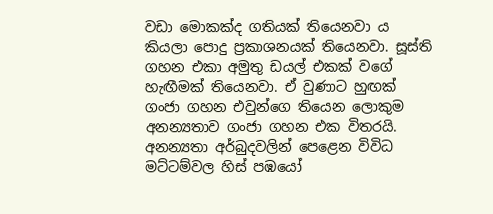වඩා මොකක්ද ගතියක් තියෙනවා ය කියලා පොදු ප්‍රකාශනයක් තියෙනවා. සූස්ති ගහන එකා අමුතු ඩයල් එකක් වගේ හැඟීමක් තියෙනවා. ඒ වුණාට හුඟක් ගංජා ගහන එවුන්ගෙ තියෙන ලොකුම අනන්‍යතාව ගංජා ගහන එක විතරයි. අනන්‍යතා අර්බුදවලින් පෙළෙන විවිධ මට්ටම්වල හිස් පඹයෝ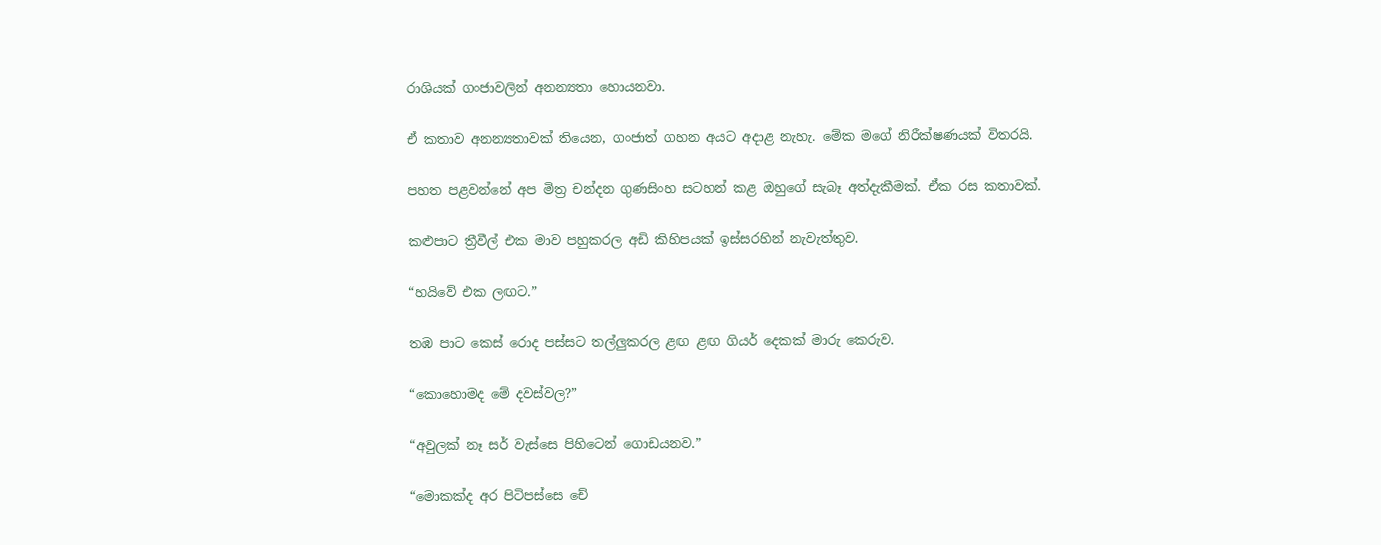රාශියක් ගංජාවලින් අනන්‍යතා හොයනවා.

ඒ කතාව අනන්‍යතාවක් තියෙන, ගංජාත් ගහන අයට අදාළ නැහැ. මේක මගේ නිරීක්ෂණයක් විතරයි.

පහත පළවන්නේ අප මිත්‍ර චන්දන ගුණසිංහ සටහන් කළ ඔහුගේ සැබෑ අත්දැකීමක්. ඒක රස කතාවක්.

කළුපාට ත්‍රීවීල් එක මාව පහුකරල අඩි කිහිපයක් ඉස්සරහින් නැවැත්තුව.

“හයිවේ එක ලඟට.”

තඹ පාට කෙස් රොද පස්සට තල්ලුකරල ළඟ ළඟ ගියර් දෙකක් මාරු කෙරුව.

“කොහොමද මේ දවස්වල?”

“අවුලක් නෑ සර් වැස්සෙ පිහිටෙන් ගොඩයනව.”

“මොකක්ද අර පිටිපස්සෙ චේ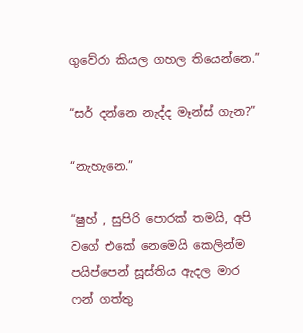ගුවේරා කියල ගහල තියෙන්නෙ.”

“සර් දන්නෙ නැද්ද මෑන්ස් ගැන?”

“නැහැනෙ.”

“ෂුහ් , සුපිරි පොරක් තමයි, අපි වගේ එකේ නෙමෙයි කෙලින්ම පයිප්පෙන් සූස්තිය ඇදල මාර ෆන් ගත්තු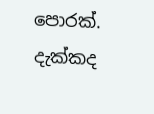පොරක්. දැක්කද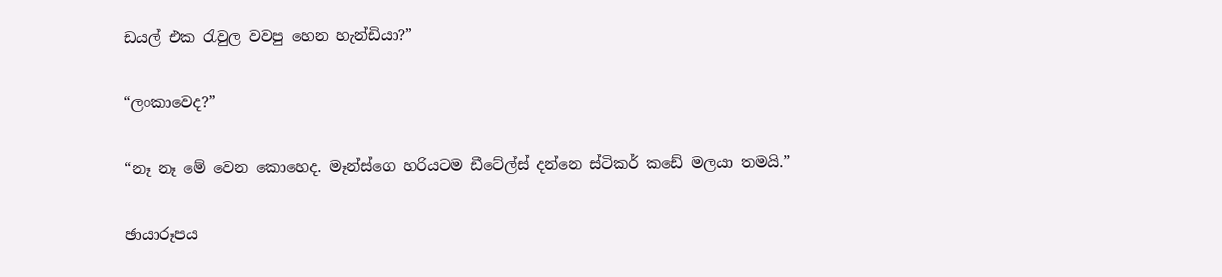ඩයල් එක රැවුල වවපු හෙන හැන්ඩියා?”

“ලංකාවෙද?”

“නෑ නෑ මේ වෙන කොහෙද. මෑන්ස්ගෙ හරියටම ඩීටේල්ස් දන්නෙ ස්ටිකර් කඩේ මලයා තමයි.”

ඡායාරූපය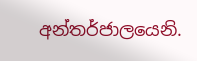අන්තර්ජාලයෙනි.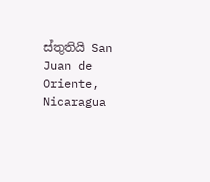ස්තුතියි San Juan de Oriente, Nicaragua